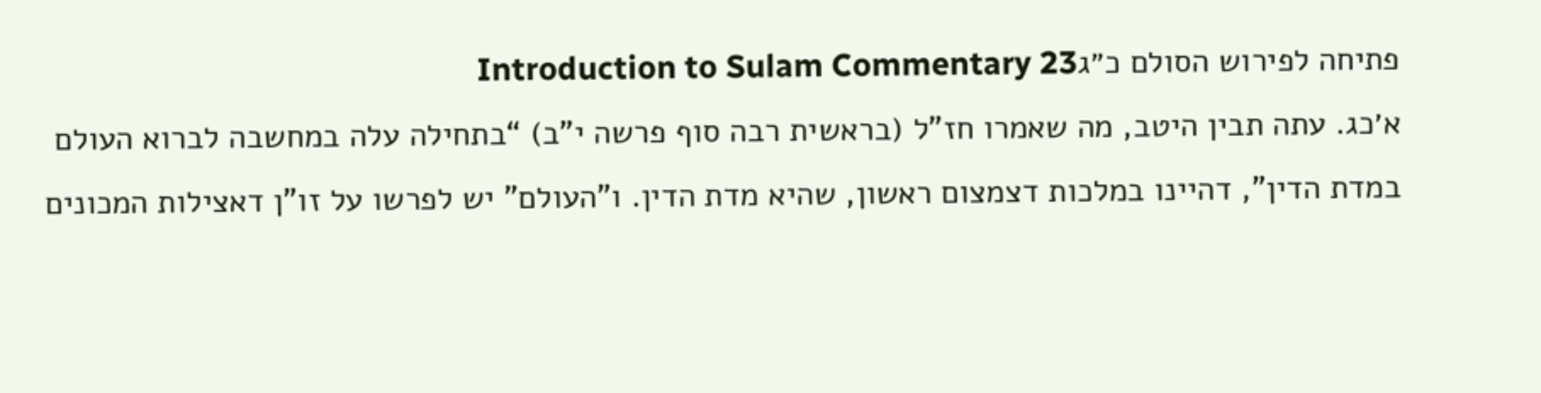פתיחה לפירוש הסולם כ״גIntroduction to Sulam Commentary 23
א׳כג. עתה תבין היטב, מה שאמרו חז"ל (בראשית רבה סוף פרשה י"ב) “בתחילה עלה במחשבה לברוא העולם במדת הדין", דהיינו במלכות דצמצום ראשון, שהיא מדת הדין. ו"העולם" יש לפרשו על זו"ן דאצילות המכונים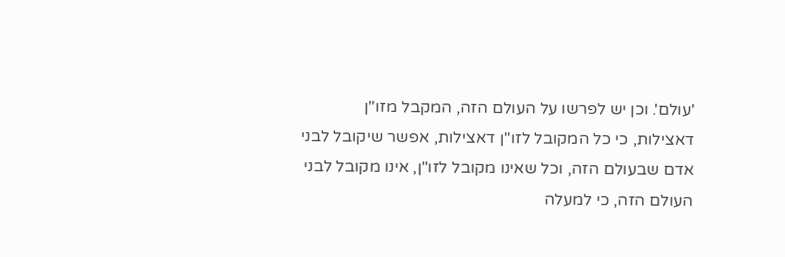'עולם'. וכן יש לפרשו על העולם הזה, המקבל מזו"ן דאצילות, כי כל המקובל לזו"ן דאצילות, אפשר שיקובל לבני אדם שבעולם הזה, וכל שאינו מקובל לזו"ן, אינו מקובל לבני העולם הזה, כי למעלה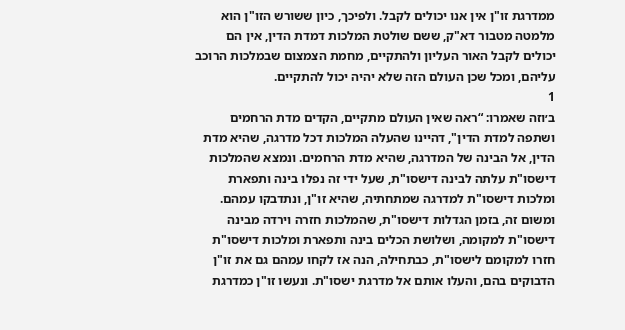ממדרגת זו"ן אין אנו יכולים לקבל. ולפיכך, כיון ששורש הזו"ן הוא מלמטה מטבור דא"ק, ששם שולטת המלכות דמדת הדין, אין הם יכולים לקבל האור העליון ולהתקיים, מחמת הצמצום שבמלכות הרוכב עליהם, ומכל שכן העולם הזה שלא יהיה יכול להתקיים.
1
ב׳וזה שאמרו: “ראה שאין העולם מתקיים, הקדים מדת הרחמים ושתפה למדת הדין", דהיינו שהעלה המלכות דכל מדרגה, שהיא מדת הדין, אל הבינה של המדרגה, שהיא מדת הרחמים. ונמצא שהמלכות דישסו"ת עלתה לבינה דישסו"ת, שעל ידי זה נפלו בינה ותפארת ומלכות דישסו"ת למדרגה שמתחתיה, שהיא זו"ן, ונתדבקו עמהם. ומשום זה, בזמן הגדלות דישסו"ת, שהמלכות חזרה וירדה מבינה דישסו"ת למקומה, ושלושת הכלים בינה ותפארת ומלכות דישסו"ת חזרו למקומם לישסו"ת, כבתחילה, הנה אז לקחו עמהם גם את זו"ן הדבוקים בהם, והעלו אותם אל מדרגת ישסו"ת. ונעשו זו"ן כמדרגת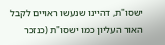ישסו"ת, דהיינו שנעשו ראויים לקבל האור העליון כמו ישסו"ת (כנזכר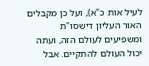לעיל אות כ"א), ועל כן מקבלים האור העליון דישסו"ת ומשפיעים לעולם הזה, ועתה יכול העולם להתקיים. אבל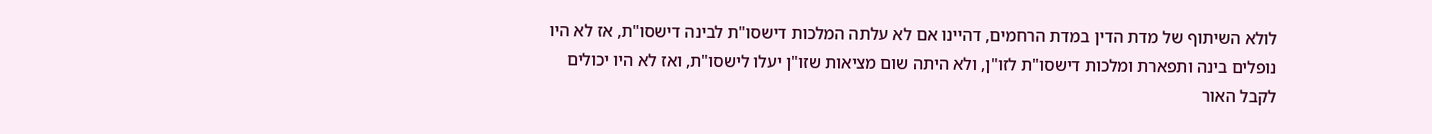לולא השיתוף של מדת הדין במדת הרחמים, דהיינו אם לא עלתה המלכות דישסו"ת לבינה דישסו"ת, אז לא היו נופלים בינה ותפארת ומלכות דישסו"ת לזו"ן, ולא היתה שום מציאות שזו"ן יעלו לישסו"ת, ואז לא היו יכולים לקבל האור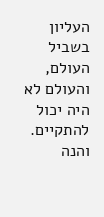העליון בשביל העולם, והעולם לא היה יכול להתקיים. והנה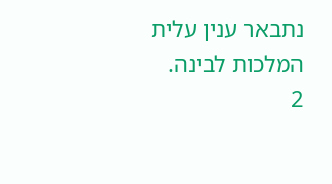נתבאר ענין עלית המלכות לבינה.
2